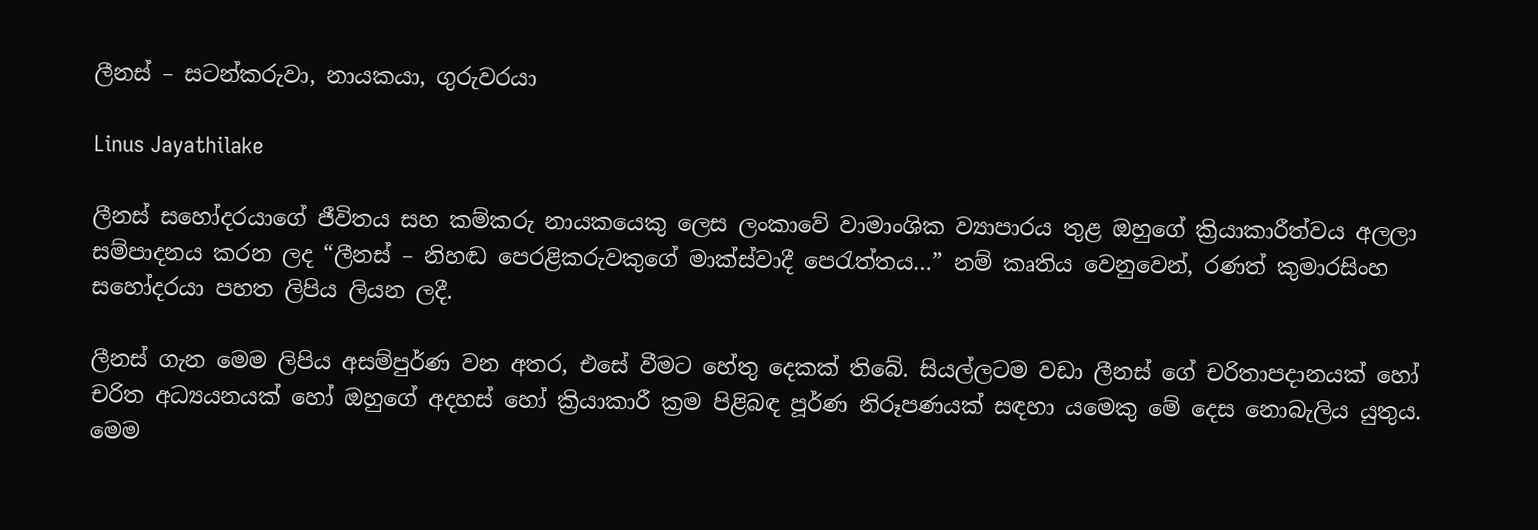ලීනස් – සටන්කරුවා, නායකයා, ගුරුවරයා

Linus Jayathilake

ලීනස් සහෝදරයාගේ ජීවිතය සහ කම්කරු නායකයෙකු ලෙස ලංකාවේ වාමාංශික ව්‍යාපාරය තුළ ඔහුගේ ක්‍රියාකාරීත්වය අලලා සම්පාදනය කරන ලද “ලීනස් – නිහඬ පෙරළිකරුවකුගේ මාක්ස්වාදී පෙරැත්තය…” නම් කෘතිය වෙනුවෙන්, රණත් කුමාරසිංහ සහෝදරයා පහත ලිපිය ලියන ලදී.

ලීනස් ගැන මෙම ලිපිය අසම්පුර්ණ වන අතර, එසේ වීමට හේතු දෙකක් තිබේ. සියල්ලටම වඩා ලීනස් ගේ චරිතාපදානයක් හෝ චරිත අධ්‍යයනයක් හෝ ඔහුගේ අදහස් හෝ ක්‍රියාකාරී ක්‍රම පිළිබඳ පූර්ණ නිරූපණයක් සඳහා යමෙකු මේ දෙස නොබැලිය යුතුය. මෙම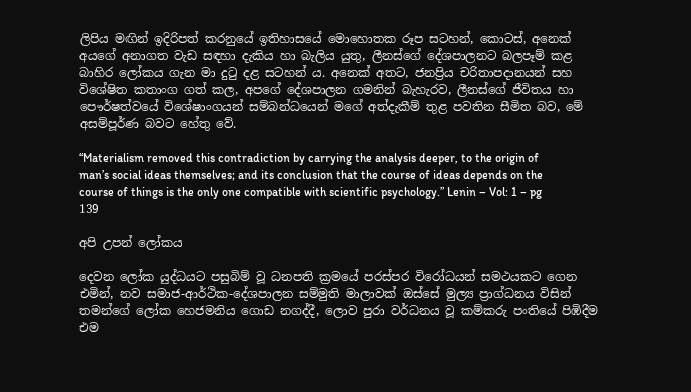ලිපිය මඟින් ඉදිරිපත් කරනුයේ ඉතිහාසයේ මොහොතක රූප සටහන්, කොටස්, අනෙක් අයගේ අනාගත වැඩ සඳහා දැකිය හා බැලිය යුතු, ලීනස්ගේ දේශපාලනට බලපෑම් කළ බාහිර ලෝකය ගැන මා දුටු දළ සටහන් ය. අනෙක් අතට, ජනප්‍රිය චරිතාපදානයන් සහ විශේෂිත කතාංග ගත් කල, අපගේ දේශපාලන ගමනින් බැහැරව, ලීනස්ගේ ජීවිතය හා පෞර්ෂත්වයේ විශේෂාංගයන් සම්බන්ධයෙන් මගේ අත්දැකීම් තුළ පවතින සීමිත බව, මේ අසම්පූර්ණ බවට හේතු වේ.

“Materialism removed this contradiction by carrying the analysis deeper, to the origin of man’s social ideas themselves; and its conclusion that the course of ideas depends on the course of things is the only one compatible with scientific psychology.” Lenin – Vol: 1 – pg 139

අපි උපන් ලෝකය

දෙවන ලෝක යුද්ධයට පසුබිම් වූ ධනපති ක්‍රමයේ පරස්පර විරෝධයන් සමථයකට ගෙන එමින්, නව සමාජ-ආර්ථික-දේශපාලන සම්මුති මාලාවක් ඔස්සේ මුල්‍ය ප්‍රාග්ධනය විසින් තමන්ගේ ලෝක හෙජමනිය ගොඩ නගද්දී, ලොව පුරා වර්ධනය වූ කම්කරු පංතියේ පිඹිදීම එම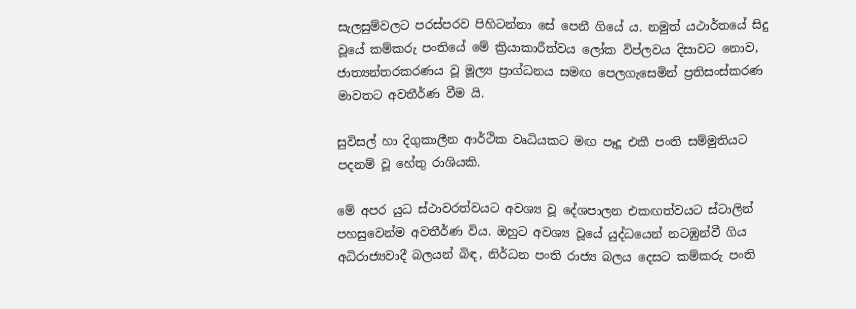සැලසුම්වලට පරස්පරව පිහිටන්නා සේ පෙනී ගියේ ය. නමුත් යථාර්තයේ සිදු වූයේ කම්කරු පංතියේ මේ ක්‍රියාකාරීත්වය ලෝක විප්ලවය දිසාවට නොව, ජාත්‍යන්තරකරණය වූ මූල්‍ය ප්‍රාග්ධනය සමඟ පෙලගැසෙමින් ප්‍රතිසංස්කරණ මාවතට අවතීර්ණ වීම යි.

සුවිසල් හා දිගුකාලීන ආර්ථික වෘධියකට මඟ පෑදූ එකී පංති සම්මුතියට පදනම් වූ හේතු රාශියකි.

මේ අපර යුධ ස්ථාවරත්වයට අවශ්‍ය වූ දේශපාලන එකඟත්වයට ස්ටාලින් පහසුවෙන්ම අවතීර්ණ විය. ඔහුට අවශ්‍ය වූයේ යුද්ධයෙන් නටඹුන්වී ගිය අධිරාජ්‍යවාදී බලයන් බිඳ, නිර්ධන පංති රාජ්‍ය බලය දෙසට කම්කරු පංති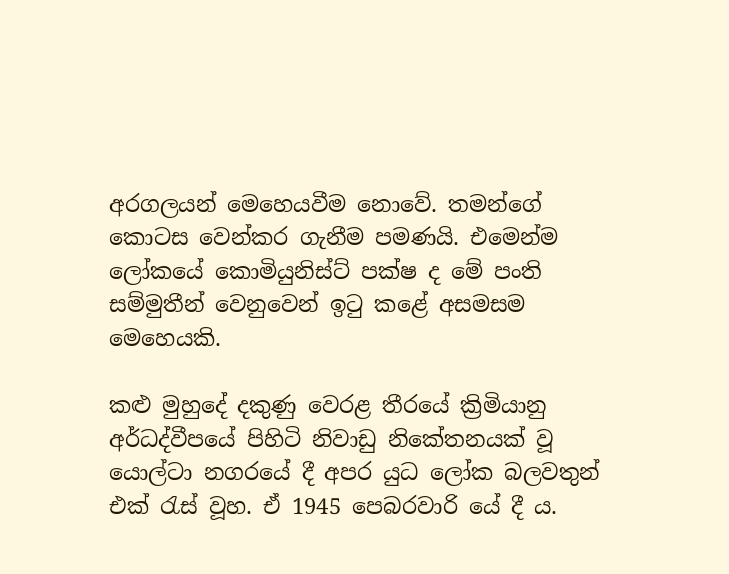අරගලයන් මෙහෙයවීම නොවේ. තමන්ගේ කොටස වෙන්කර ගැනීම පමණයි. එමෙන්ම ලෝකයේ කොමියුනිස්ට් පක්ෂ ද මේ පංති සම්මුතීන් වෙනුවෙන් ඉටු කළේ අසමසම මෙහෙයකි.

කළු මුහුදේ දකුණු වෙරළ තීරයේ ක්‍රිමියානු අර්ධද්වීපයේ පිහිටි නිවාඩු නිකේතනයක් වූ යොල්ටා නගරයේ දී අපර යුධ ලෝක බලවතුන් එක් රැස් වූහ. ඒ 1945 පෙබරවාරි යේ දී ය.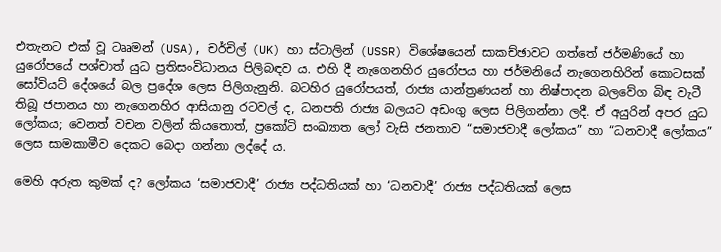එතැනට එක් වූ ටෲමන් (USA), චර්චිල් (UK) හා ස්ටාලින් (USSR) විශේෂයෙන් සාකච්ඡාවට ගත්තේ ජර්මණියේ හා යුරෝපයේ පශ්චාත් යුධ ප්‍රතිසංවිධානය පිලිබඳව ය. එහි දී නැගෙනහිර යුරෝපය හා ජර්මනියේ නැගෙනහිරින් කොටසක් සෝවියට් දේශයේ බල ප්‍රදේශ ලෙස පිලිගැනුනි. බටහිර යුරෝපයත්, රාජ්‍ය යාන්ත්‍රණයන් හා නිෂ්පාදන බලවේග බිඳ වැටී තිබූ ජපානය හා නැගෙනහිර ආසියානු රටවල් ද, ධනපති රාජ්‍ය බලයට අඩංගු ලෙස පිලිගන්නා ලදී. ඒ අයුරින් අපර යුධ ලෝකය; වෙනත් වචන වලින් කියතොත්, ප්‍රකෝටි සංඛ්‍යාත ලෝ වැසි ජනතාව “සමාජවාදී ලෝකය” හා “ධනවාදී ලෝකය” ලෙස සාමකාමීව දෙකට බෙදා ගන්නා ලද්දේ ය.

මෙහි අරුත කුමක් ද? ලෝකය ‘සමාජවාදී’ රාජ්‍ය පද්ධතියක් හා ‘ධනවාදී’ රාජ්‍ය පද්ධතියක් ලෙස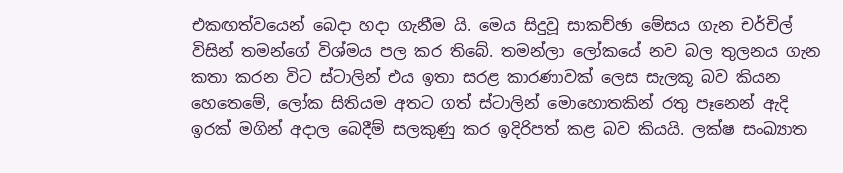එකඟත්වයෙන් බෙදා හදා ගැනීම යි. මෙය සිදුවූ සාකච්ඡා මේසය ගැන චර්චිල් විසින් තමන්ගේ විශ්මය පල කර තිබේ. තමන්ලා ලෝකයේ නව බල තුලනය ගැන කතා කරන විට ස්ටාලින් එය ඉතා සරළ කාරණාවක් ලෙස සැලකූ බව කියන හෙතෙමේ, ලෝක සිතියම අතට ගත් ස්ටාලින් මොහොතකින් රතු පෑනෙන් ඇදි ඉරක් මගින් අදාල බෙදීම් සලකුණු කර ඉදිරිපත් කළ බව කියයි. ලක්ෂ සංඛ්‍යාත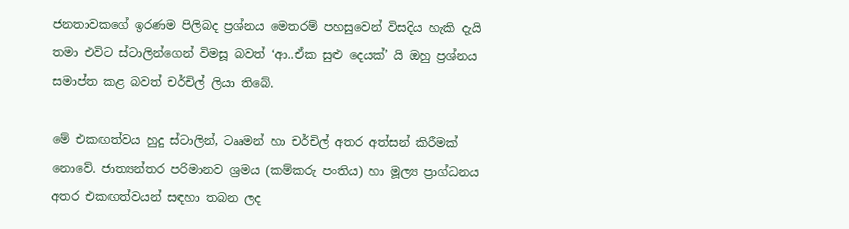ජනතාවකගේ ඉරණම පිලිබද ප්‍රශ්නය මෙතරම් පහසුවෙන් විසදිය හැකි දැයි තමා එවිට ස්ටාලින්ගෙන් විමසූ බවත් ‘ආ..ඒක සුළු දෙයක්’ යි ඔහු ප්‍රශ්නය සමාප්ත කළ බවත් චර්චිල් ලියා තිබේ.

මේ එකඟත්වය හුදු ස්ටාලින්, ටෲමන් හා චර්චිල් අතර අත්සන් කිරීමක් නොවේ. ජාත්‍යන්තර පරිමානව ශ්‍රමය (කම්කරු පංතිය) හා මූල්‍ය ප්‍රාග්ධනය අතර එකඟත්වයන් සඳහා තබන ලද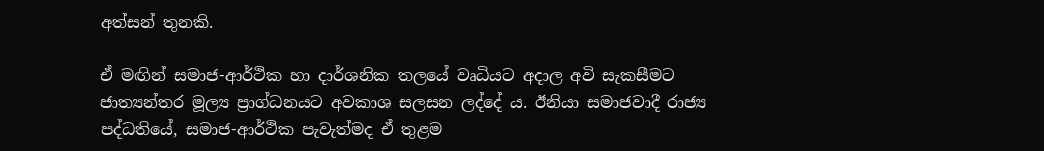අත්සන් තුනකි.

ඒ මඟින් සමාජ-ආර්ථික හා දාර්ශනික තලයේ වෘධියට අදාල අවි සැකසීමට ජාත්‍යන්තර මූල්‍ය ප්‍රාග්ධනයට අවකාශ සලසන ලද්දේ ය. ඊනියා සමාජවාදී රාජ්‍ය පද්ධතියේ, සමාජ-ආර්ථික පැවැත්මද ඒ තුළම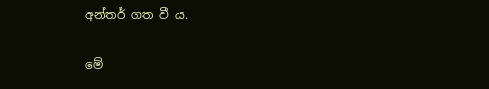අන්තර් ගත වී ය.

මේ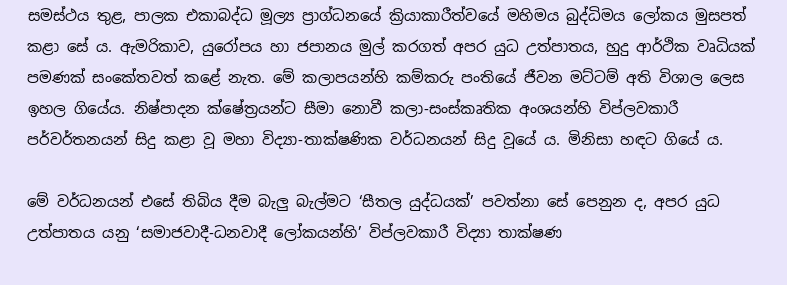සමස්ථය තුළ, පාලක එකාබද්ධ මූල්‍ය ප්‍රාග්ධනයේ ක්‍රියාකාරීත්වයේ මහිමය බුද්ධිමය ලෝකය මුසපත් කළා සේ ය. ඇමරිකාව, යුරෝපය හා ජපානය මුල් කරගත් අපර යුධ උත්පාතය, හුදු ආර්ථික වෘධියක් පමණක් සංකේතවත් කළේ නැත. මේ කලාපයන්හි කම්කරු පංතියේ ජීවන මට්ටම් අති විශාල ලෙස ඉහල ගියේය. නිෂ්පාදන ක්ෂේත්‍රයන්ට සීමා නොවී කලා-සංස්කෘතික අංශයන්හි විප්ලවකාරී පර්වර්තනයන් සිදු කළා වූ මහා විද්‍යා-තාක්ෂණික වර්ධනයන් සිදු වූයේ ය. මිනිසා හඳට ගියේ ය.

මේ වර්ධනයන් එසේ තිබිය දීම බැලු බැල්මට ‘සීතල යුද්ධයක්’ පවත්නා සේ පෙනුන ද, අපර යුධ උත්පාතය යනු ‘සමාජවාදී-ධනවාදී ලෝකයන්හි’ විප්ලවකාරී විද්‍යා තාක්ෂණ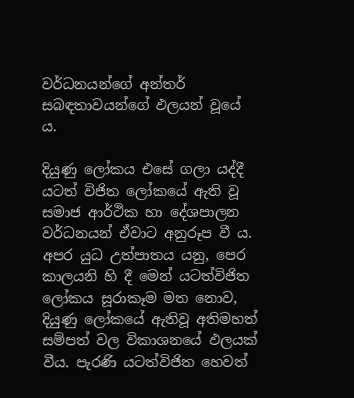වර්ධනයන්ගේ අන්තර් සබඳතාවයන්ගේ ඵලයන් වූයේ ය.

දියුණු ලෝකය එසේ ගලා යද්දී යටත් විජිත ලෝකයේ ඇති වූ සමාජ ආර්ථික හා දේශපාලන වර්ධනයන් ඒවාට අනුරූප වී ය. අපර යුධ උත්පාතය යනු, පෙර කාලයනි හි දී මෙන් යටත්විජිත ලෝකය සූරාකෑම මත නොව, දියුණු ලෝකයේ ඇතිවූ අතිමහත් සම්පත් වල විකාශනයේ ඵලයක් වීය. පැරණි යටත්විජිත හෙවත්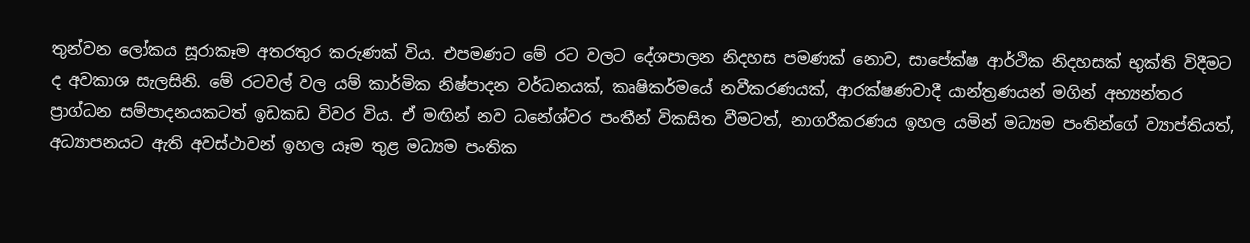තුන්වන ලෝකය සූරාකෑම අතරතුර කරුණක් විය. එපමණට මේ රට වලට දේශපාලන නිදහස පමණක් නොව, සාපේක්ෂ ආර්ථික නිදහසක් භුක්ති විදීමට ද අවකාශ සැලසිනි. මේ රටවල් වල යම් කාර්මික නිෂ්පාදන වර්ධනයක්, කෘෂිකර්මයේ නවීකරණයක්, ආරක්ෂණවාදී යාන්ත්‍රණයන් මගින් අභ්‍යන්තර ප්‍රාග්ධන සම්පාදනයකටත් ඉඩකඩ විවර විය. ඒ මඟින් නව ධනේශ්වර පංතීන් විකසිත වීමටත්, නාගරීකරණය ඉහල යමින් මධ්‍යම පංතින්ගේ ව්‍යාප්තියත්, අධ්‍යාපනයට ඇති අවස්ථාවන් ඉහල යෑම තුළ මධ්‍යම පංතික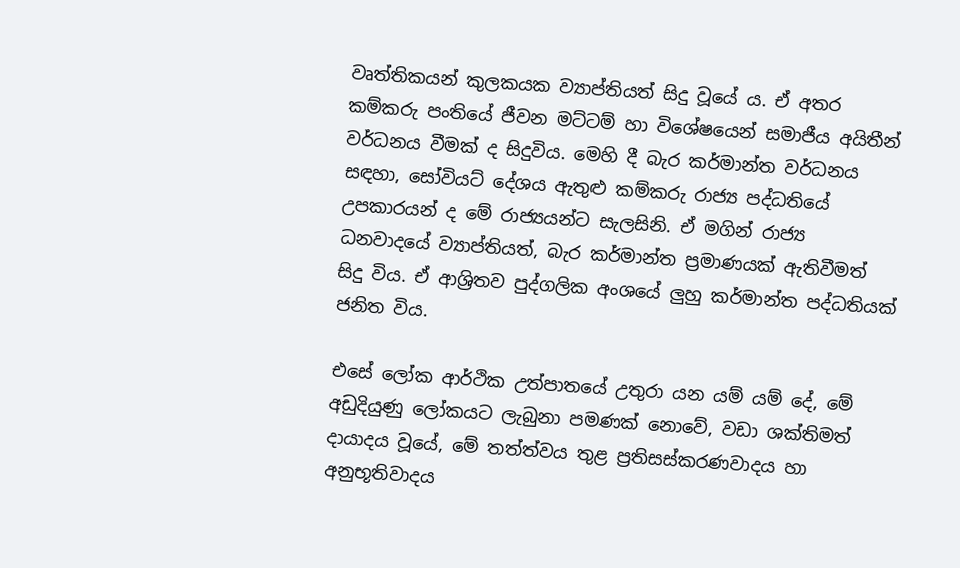වෘත්තිකයන් කුලකයක ව්‍යාප්තියත් සිදු වූයේ ය. ඒ අතර කම්කරු පංතියේ ජීවන මට්ටම් හා විශේෂයෙන් සමාජීය අයිතීන් වර්ධනය වීමක් ද සිදුවිය. මෙහි දී බැර කර්මාන්ත වර්ධනය සඳහා, සෝවියට් දේශය ඇතුළු කම්කරු රාජ්‍ය පද්ධතියේ උපකාරයන් ද මේ රාජ්‍යයන්ට සැලසිනි. ඒ මගින් රාජ්‍ය ධනවාදයේ ව්‍යාප්තියත්, බැර කර්මාන්ත ප්‍රමාණයක් ඇතිවීමත් සිදු විය. ඒ ආශ්‍රිතව පුද්ගලික අංශයේ ලුහු කර්මාන්ත පද්ධතියක් ජනිත විය.

එසේ ලෝක ආර්ථික උත්පාතයේ උතුරා යන යම් යම් දේ, මේ අඩුදියුණු ලෝකයට ලැබුනා පමණක් නොවේ, වඩා ශක්තිමත් දායාදය වූයේ, මේ තත්ත්වය තුළ ප්‍රතිසස්කරණවාදය හා අනුභූතිවාදය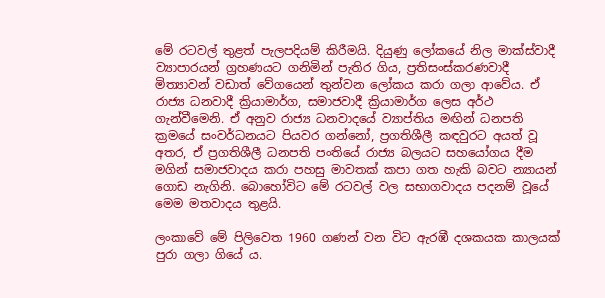මේ රටවල් තුළත් පැලපදියම් කිරීමයි. දියුණු ලෝකයේ නිල මාක්ස්වාදී ව්‍යාපාරයන් ග්‍රහණයට ගනිමින් පැතිර ගිය, ප්‍රතිසංස්කරණවාදී මිත්‍යාවන් වඩාත් වේගයෙන් තුන්වන ලෝකය කරා ගලා ආවේය. ඒ රාජ්‍ය ධනවාදී ක්‍රියාමාර්ග, සමාජවාදී ක්‍රියාමාර්ග ලෙස අර්ථ ගැන්වීමෙනි. ඒ අනුව රාජ්‍ය ධනවාදයේ ව්‍යාප්තිය මඟින් ධනපති ක්‍රමයේ සංවර්ධනයට පියවර ගන්නෝ, ප්‍රගතිශීලී කඳවුරට අයත් වූ අතර, ඒ ප්‍රගතිශීලී ධනපති පංතියේ රාජ්‍ය බලයට සහයෝගය දීම මගින් සමාජවාදය කරා පහසු මාවතක් කපා ගත හැකි බවට න්‍යායන් ගොඩ නැගිනි. බොහෝවිට මේ රටවල් වල සභාගවාදය පදනම් වූයේ මෙම මතවාදය තුළයි.

ලංකාවේ මේ පිලිවෙත 1960 ගණන් වන විට ඇරඹී දශකයක කාලයක් පුරා ගලා ගියේ ය.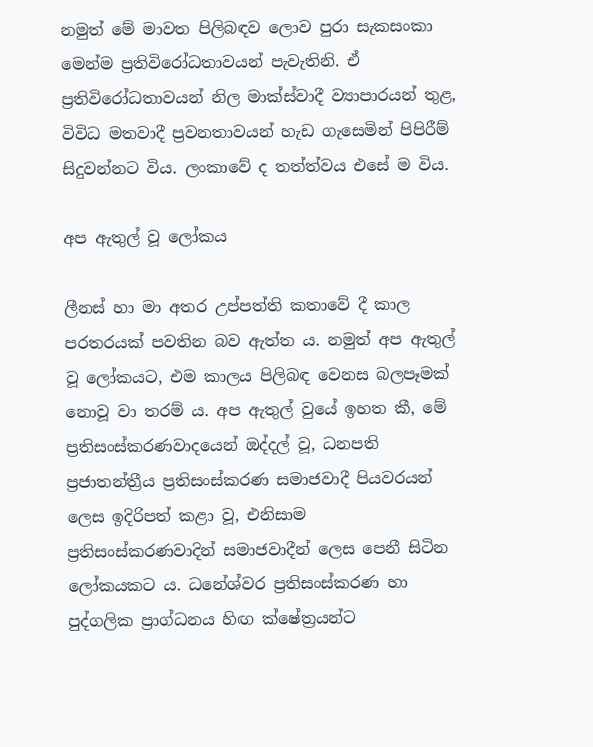නමුත් මේ මාවත පිලිබඳව ලොව පුරා සැකසංකා මෙන්ම ප්‍රතිවිරෝධතාවයන් පැවැතිනි. ඒ ප්‍රතිවිරෝධතාවයන් නිල මාක්ස්වාදී ව්‍යාපාරයන් තුළ, විවිධ මතවාදී ප්‍රවනතාවයන් හැඩ ගැසෙමින් පිපිරීම් සිදුවන්නට විය. ලංකාවේ ද තත්ත්වය එසේ ම විය.

අප ඇතුල් වූ ලෝකය

ලීනස් හා මා අතර උප්පත්ති කතාවේ දී කාල පරතරයක් පවතින බව ඇත්ත ය. නමුත් අප ඇතුල් වූ ලෝකයට, එම කාලය පිලිබඳ වෙනස බලපෑමක් නොවූ වා තරම් ය. අප ඇතුල් වුයේ ඉහත කී, මේ ප්‍රතිසංස්කරණවාදයෙන් ඔද්දල් වූ, ධනපති ප්‍රජාතන්ත්‍රීය ප්‍රතිසංස්කරණ සමාජවාදී පියවරයන් ලෙස ඉදිරිපත් කළා වූ, එනිසාම ප්‍රතිසංස්කරණවාදින් සමාජවාදීන් ලෙස පෙනී සිටින ලෝකයකට ය. ධනේශ්වර ප්‍රතිසංස්කරණ හා පුද්ගලික ප්‍රාග්ධනය හිඟ ක්ෂේත්‍රයන්ට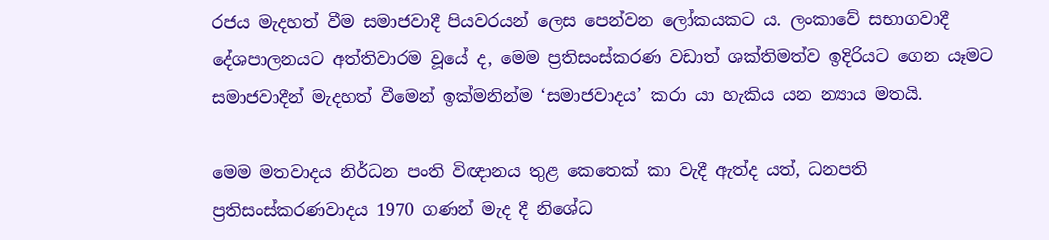රජය මැදහත් වීම සමාජවාදී පියවරයන් ලෙස පෙන්වන ලෝකයකට ය. ලංකාවේ සභාගවාදී දේශපාලනයට අත්තිවාරම වූයේ ද, මෙම ප්‍රතිසංස්කරණ වඩාත් ශක්තිමත්ව ඉදිරියට ගෙන යෑමට සමාජවාදීන් මැදහත් වීමෙන් ඉක්මනින්ම ‘සමාජවාදය’ කරා යා හැකිය යන න්‍යාය මතයි.

මෙම මතවාදය නිර්ධන පංති විඥානය තුළ කෙතෙක් කා වැදී ඇත්ද යත්, ධනපති ප්‍රතිසංස්කරණවාදය 1970 ගණන් මැද දී නිශේධ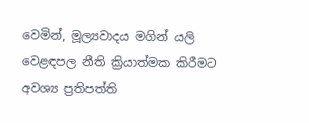වෙමින්, මූල්‍යවාදය මගින් යලි වෙළඳපල නීති ක්‍රියාත්මක කිරීමට අවශ්‍ය ප්‍රතිපත්ති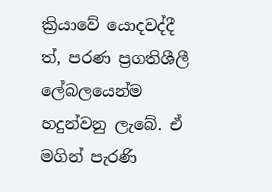ක්‍රියාවේ යොදවද්දී ත්, පරණ ප්‍රගතිශීලී ලේබලයෙන්ම හදුන්වනු ලැබේ. ඒ මගින් පැරණි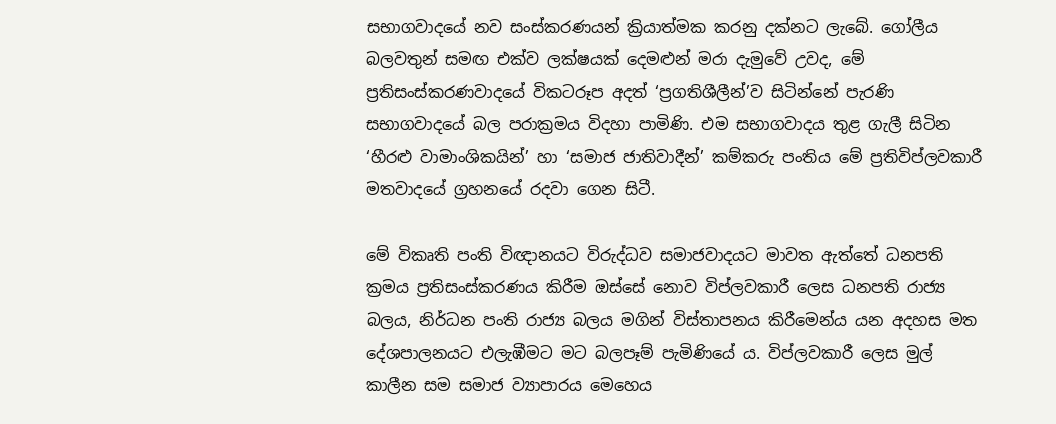සභාගවාදයේ නව සංස්කරණයන් ක්‍රියාත්මක කරනු දක්නට ලැබේ. ගෝලීය බලවතුන් සමඟ එක්ව ලක්ෂයක් දෙමළුන් මරා දැමුවේ උවද, මේ ප්‍රතිසංස්කරණවාදයේ විකටරූප අදත් ‘ප්‍රගතිශීලීන්’ව සිටින්නේ පැරණි සභාගවාදයේ බල පරාක්‍රමය විදහා පාමිණි. එම සභාගවාදය තුළ ගැලී සිටින ‘හීරළු වාමාංශිකයින්’ හා ‘සමාජ ජාතිවාදීන්’ කම්කරු පංතිය මේ ප්‍රතිවිප්ලවකාරී මතවාදයේ ග්‍රහනයේ රදවා ගෙන සිටී.

මේ විකෘති පංති විඥානයට විරුද්ධව සමාජවාදයට මාවත ඇත්තේ ධනපති ක්‍රමය ප්‍රතිසංස්කරණය කිරීම ඔස්සේ නොව විප්ලවකාරී ලෙස ධනපති රාජ්‍ය බලය, නිර්ධන පංති රාජ්‍ය බලය මගින් විස්තාපනය කිරීමෙන්ය යන අදහස මත දේශපාලනයට එලැඹීමට මට බලපෑම් පැමිණියේ ය. විප්ලවකාරී ලෙස මුල් කාලීන සම සමාජ ව්‍යාපාරය මෙහෙය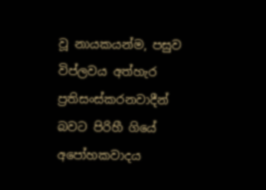වූ නායකයන්ම, පසුව විප්ලවය අත්හැර ප්‍රතිසංස්කරනවාදීන් බවට පිරිහී ගියේ අපෝහකවාදය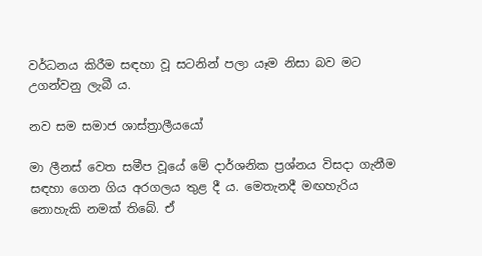වර්ධනය කිරීම සඳහා වූ සටනින් පලා යෑම නිසා බව මට උගන්වනු ලැබී ය.

නව සම සමාජ ශාස්ත්‍රාලීයයෝ

මා ලීනස් වෙත සමීප වූයේ මේ දාර්ශනික ප්‍රශ්නය විසදා ගැනීම සඳහා ගෙන ගිය අරගලය තුළ දී ය. මෙතැනදී මඟහැරිය නොහැකි නමක් තිබේ. ඒ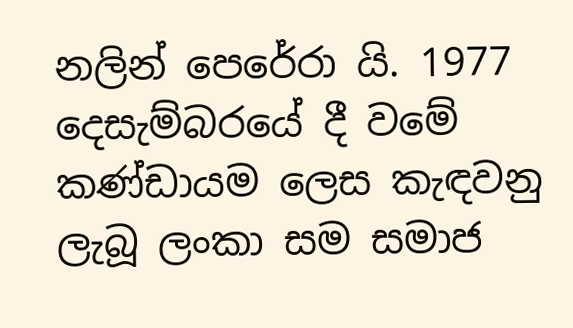නලින් පෙරේරා යි. 1977 දෙසැම්බරයේ දී වමේ කණ්ඩායම ලෙස කැඳවනු ලැබූ ලංකා සම සමාජ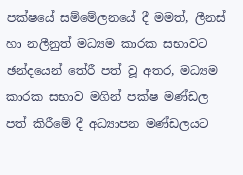පක්ෂයේ සම්මේලනයේ දී මමත්, ලීනස් හා නලීනුත් මධ්‍යම කාරක සභාවට ඡන්දයෙන් තේරී පත් වූ අතර, මධ්‍යම කාරක සභාව මගින් පක්ෂ මණ්ඩල පත් කිරීමේ දී අධ්‍යාපන මණ්ඩලයට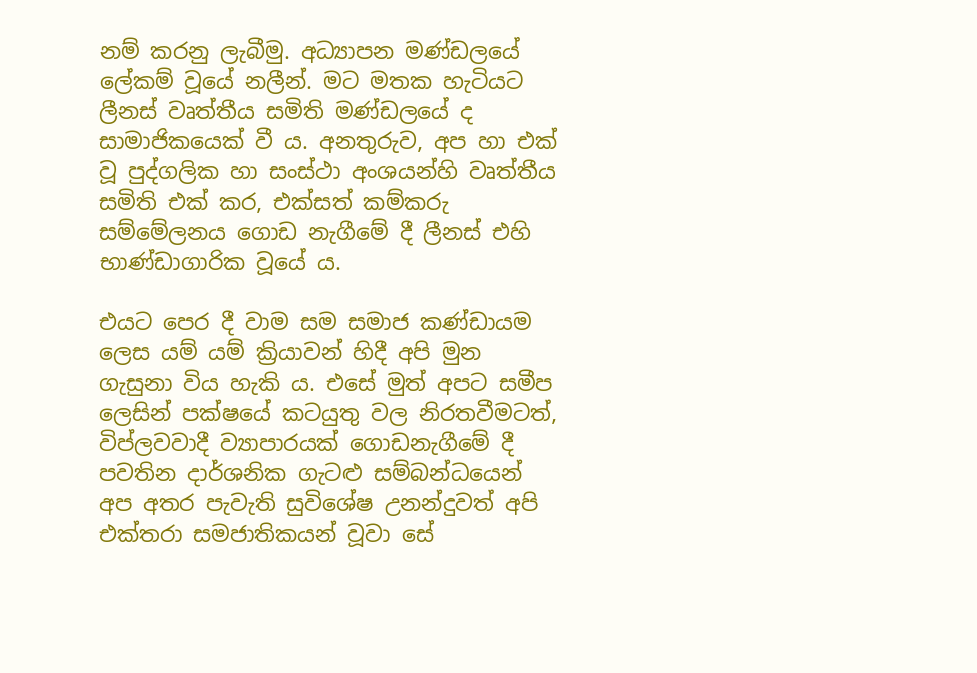නම් කරනු ලැබීමු. අධ්‍යාපන මණ්ඩලයේ ලේකම් වූයේ නලීන්. මට මතක හැටියට ලීනස් වෘත්තීය සමිති මණ්ඩලයේ ද සාමාජිකයෙක් වී ය. අනතුරුව, අප හා එක් වූ පුද්ගලික හා සංස්ථා අංශයන්හි වෘත්තීය සමිති එක් කර, එක්සත් කම්කරු සම්මේලනය ගොඩ නැගීමේ දී ලීනස් එහි භාණ්ඩාගාරික වූයේ ය.

එයට පෙර දී වාම සම සමාජ කණ්ඩායම ලෙස යම් යම් ක්‍රියාවන් හිදී අපි මුන ගැසුනා විය හැකි ය. එසේ මුත් අපට සමීප ලෙසින් පක්ෂයේ කටයුතු වල නිරතවීමටත්, විප්ලවවාදී ව්‍යාපාරයක් ගොඩනැගීමේ දී පවතින දාර්ශනික ගැටළු සම්බන්ධයෙන් අප අතර පැවැති සුවිශේෂ උනන්දුවත් අපි එක්තරා සමජාතිකයන් වූවා සේ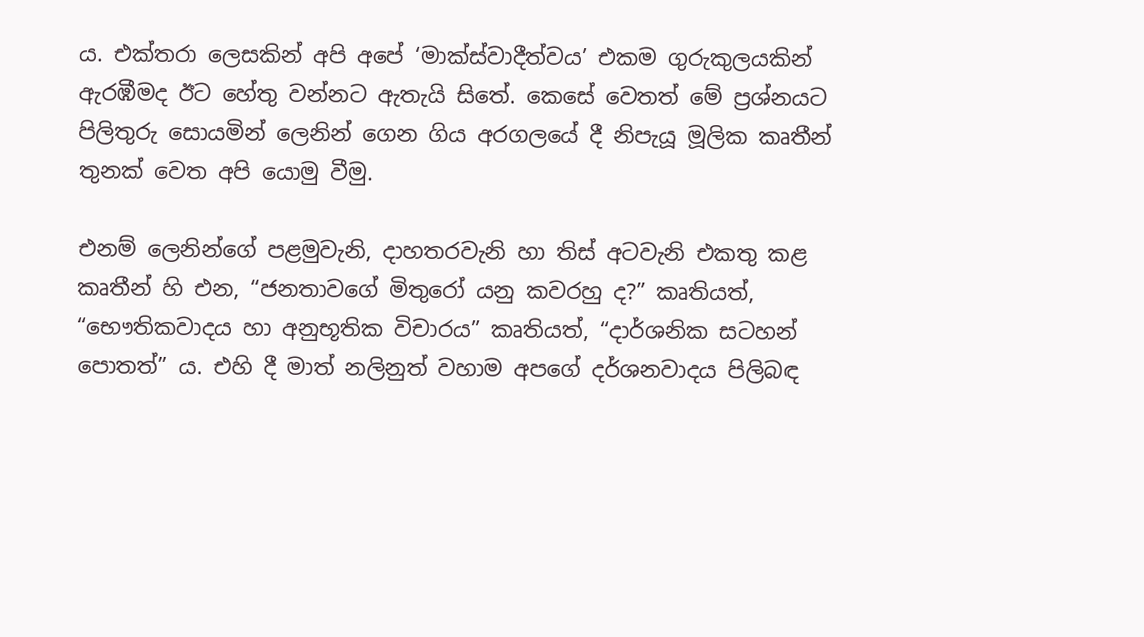ය. එක්තරා ලෙසකින් අපි අපේ ‘මාක්ස්වාදීත්වය’ එකම ගුරුකුලයකින් ඇරඹීමද ඊට හේතු වන්නට ඇතැයි සිතේ. කෙසේ වෙතත් මේ ප්‍රශ්නයට පිලිතුරු සොයමින් ලෙනින් ගෙන ගිය අරගලයේ දී නිපැයූ මූලික කෘතීන් තුනක් වෙත අපි යොමු වීමු.

එනම් ලෙනින්ගේ පළමුවැනි, දාහතරවැනි හා තිස් අටවැනි එකතු කළ කෘතීන් හි එන, “ජනතාවගේ මිතුරෝ යනු කවරහු ද?” කෘතියත්, “භෞතිකවාදය හා අනුභූතික විචාරය” කෘතියත්, “දාර්ශනික සටහන් පොතත්” ය. එහි දී මාත් නලිනුත් වහාම අපගේ දර්ශනවාදය පිලිබඳ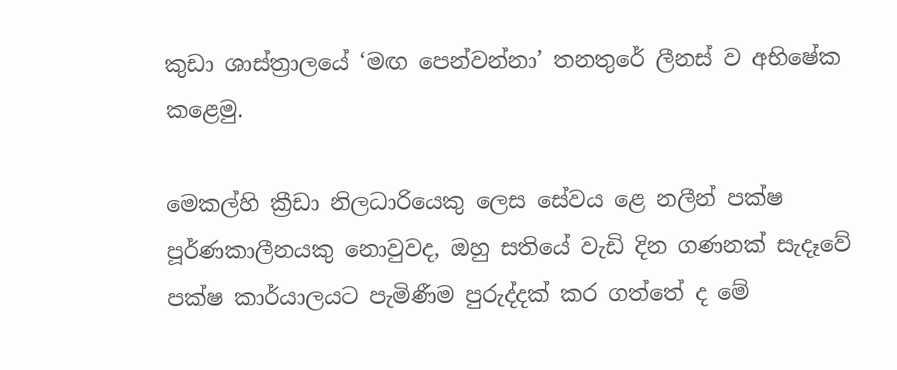කුඩා ශාස්ත්‍රාලයේ ‘මඟ පෙන්වන්නා’ තනතුරේ ලීනස් ව අභිෂේක කළෙමු.

මෙකල්හි ක්‍රීඩා නිලධාරියෙකු ලෙස සේවය ළෙ නලීන් පක්ෂ පූර්ණකාලීනයකු නොවුවද, ඔහු සතියේ වැඩි දින ගණනක් සැදෑවේ පක්ෂ කාර්යාලයට පැමිණීම පුරුද්දක් කර ගත්තේ ද මේ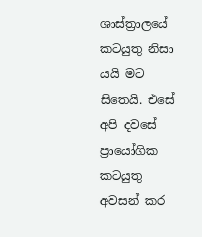ශාස්ත්‍රාලයේ කටයුතු නිසා යයි මට සිතෙයි. එසේ අපි දවසේ ප්‍රායෝගික කටයුතු අවසන් කර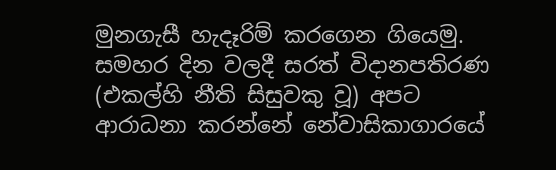මුනගැසී හැදෑරිම් කරගෙන ගියෙමු. සමහර දින වලදී සරත් විදානපතිරණ (එකල්හි නීති සිසුවකු වූ) අපට ආරාධනා කරන්නේ නේවාසිකාගාරයේ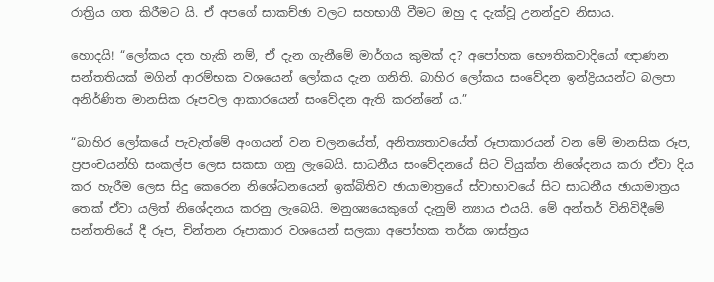රාත්‍රිය ගත කිරීමට යි. ඒ අපගේ සාකච්ඡා වලට සහභාගී වීමට ඔහු ද දැක්වූ උනන්දුව නිසාය.

හොදයි! “ලෝකය දත හැකි නම්, ඒ දැන ගැනීමේ මාර්ගය කුමක් ද? අපෝහක භෞතිකවාදියෝ ඥාණන සන්තතියක් මගින් ආරම්භක වශයෙන් ලෝකය දැන ගනිති. බාහිර ලෝකය සංවේදන ඉන්ද්‍රියයන්ට බලපා අනිර්ණිත මානසික රූපවල ආකාරයෙන් සංවේදන ඇති කරන්නේ ය.”

“බාහිර ලෝකයේ පැවැත්මේ අංගයන් වන චලනයේත්, අනිත්‍යතාවයේත් රූපාකාරයන් වන මේ මානසික රූප, ප්‍රපංචයන්හි සංකල්ප ලෙස සකසා ගනු ලැබෙයි. සාධනීය සංවේදනයේ සිට වියුක්ත නිශේදනය කරා ඒවා දිය කර හැරීම ලෙස සිදු කෙරෙන නිශේධනයෙන් ඉක්බිතිව ඡායාමාත්‍රයේ ස්වාභාවයේ සිට සාධනීය ඡායාමාත්‍රය තෙක් ඒවා යලිත් නිශේදනය කරනු ලැබෙයි. මනුශ්‍යයෙකුගේ දැනුම් න්‍යාය එයයි. මේ අන්තර් විනිවිදීමේ සන්තතියේ දී රූප, චින්තන රූපාකාර වශයෙන් සලකා අපෝහක තර්ක ශාස්ත්‍රය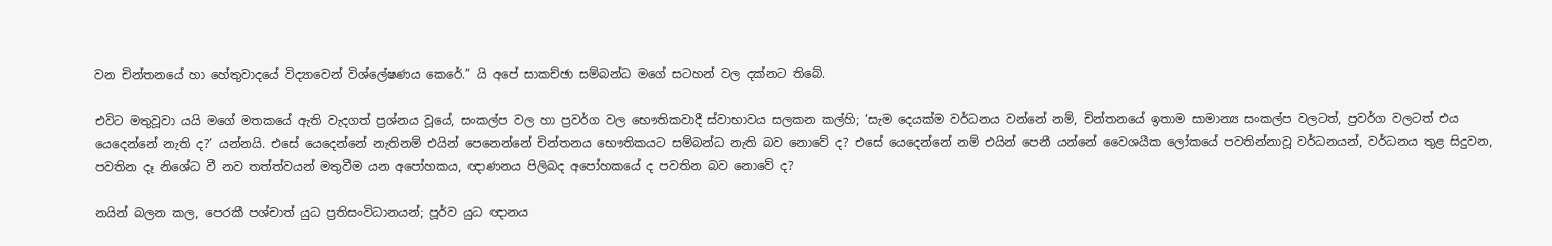වන චින්තනයේ හා හේතුවාදයේ විද්‍යාවෙන් විශ්ලේෂණය කෙරේ.” යි අපේ සාකච්ඡා සම්බන්ධ මගේ සටහන් වල දක්නට තිබේ.

එවිට මතුවූවා යයි මගේ මතකයේ ඇති වැදගත් ප්‍රශ්නය වූයේ, සංකල්ප වල හා ප්‍රවර්ග වල භෞතිකවාදී ස්වාභාවය සලකන කල්හි; ‘සැම දෙයක්ම වර්ධනය වන්නේ නම්, චින්තනයේ ඉතාම සාමාන්‍ය සංකල්ප වලටත්, ප්‍රවර්ග වලටත් එය යෙදෙන්නේ නැති ද?’ යන්නයි. එසේ යෙදෙන්නේ නැතිනම් එයින් පෙනෙන්නේ චින්තනය භෞතිකයට සම්බන්ධ නැති බව නොවේ ද? එසේ යෙදෙන්නේ නම් එයින් පෙනී යන්නේ වෛශයීක ලෝකයේ පවතින්නාවූ වර්ධනයන්, වර්ධනය තුළ සිදුවන, පවතින දෑ නිශේධ වී නව තත්ත්වයන් මතුවීම යන අපෝහකය, ඥාණනය පිලිබද අපෝහකයේ ද පවතින බව නොවේ ද?

නයින් බලන කල, පෙරකී පශ්චාත් යුධ ප්‍රතිසංවිධානයන්; පූර්ව යුධ ඥානය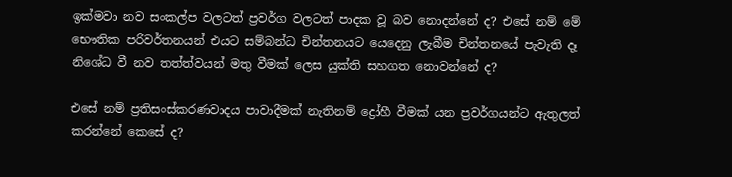ඉක්මවා නව සංකල්ප වලටත් ප්‍රවර්ග වලටත් පාදක වූ බව නොදන්නේ ද? එසේ නම් මේ භෞතික පරිවර්තනයන් එයට සම්බන්ධ චින්තනයට යෙදෙනු ලැබීම චින්තනයේ පැවැති දෑ නිශේධ වී නව තත්ත්වයන් මතු වීමක් ලෙස යුක්ති සහගත නොවන්නේ ද?

එසේ නම් ප්‍රතිසංස්කරණවාදය පාවාදීමක් නැතිනම් ද්‍රෝහී වීමක් යන ප්‍රවර්ගයන්ට ඇතුලත් කරන්නේ කෙසේ ද?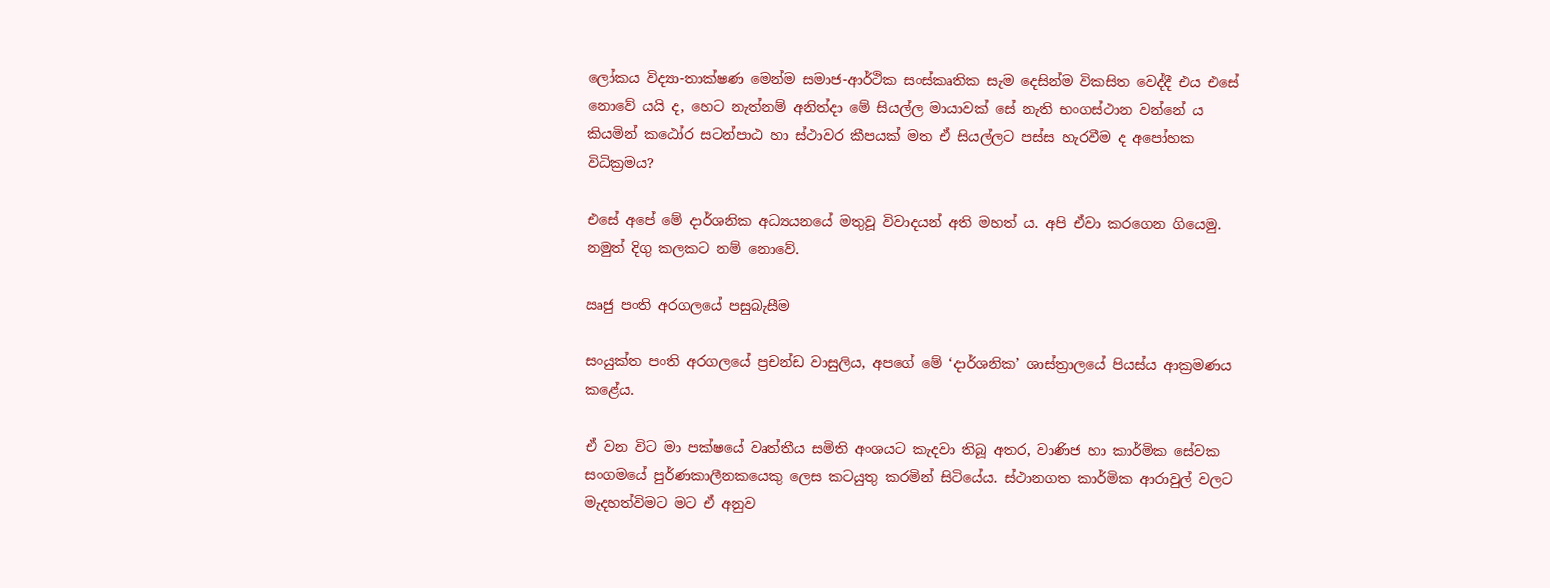ලෝකය විද්‍යා-තාක්ෂණ මෙන්ම සමාජ-ආර්ථික සංස්කෘතික සැම දෙසින්ම විකසිත වෙද්දී එය එසේ නොවේ යයි ද, හෙට නැත්නම් අනිත්දා මේ සියල්ල මායාවක් සේ නැති භංගස්ථාන වන්නේ ය කියමින් කඨෝර සටන්පාඨ හා ස්ථාවර කීපයක් මත ඒ සියල්ලට පස්ස හැරවීම ද අපෝහක විධික්‍රමය?

එසේ අපේ මේ දාර්ශනික අධ්‍යයනයේ මතුවූ විවාදයන් අති මහත් ය. අපි ඒවා කරගෙන ගියෙමු. නමුත් දිගු කලකට නම් නොවේ.

ඍජු පංති අරගලයේ පසුබැසීම

සංයුක්ත පංති අරගලයේ ප්‍රචන්ඩ වාසුලිය, අපගේ මේ ‘දාර්ශනික’ ශාස්ත්‍රාලයේ පියස්ය ආක්‍රමණය කළේය.

ඒ වන විට මා පක්ෂයේ වෘත්තීය සමිති අංශයට කැදවා තිබූ අතර, වාණිජ හා කාර්මික සේවක සංගමයේ පුර්ණකාලීනකයෙකු ලෙස කටයුතු කරමින් සිටියේය. ස්ථානගත කාර්මික ආරාවුල් වලට මැදහත්විමට මට ඒ අනුව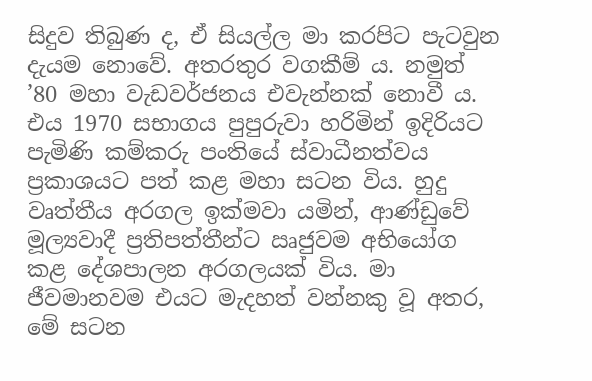සිදුව තිබුණ ද, ඒ සියල්ල මා කරපිට පැටවුන දැයම නොවේ. අතරතුර වගකීම් ය. නමුත් ’80 මහා වැඩවර්ජනය එවැන්නක් නොවී ය. එය 1970 සභාගය පුපුරුවා හරිමින් ඉදිරියට පැමිණි කම්කරු පංතියේ ස්වාධීනත්වය ප්‍රකාශයට පත් කළ මහා සටන විය. හුදු වෘත්තීය අරගල ඉක්මවා යමින්, ආණ්ඩුවේ මූල්‍යවාදී ප්‍රතිපත්තීන්ට ඍජුවම අභියෝග කළ දේශපාලන අරගලයක් විය. මා ජීවමානවම එයට මැදහත් වන්නකු වූ අතර, මේ සටන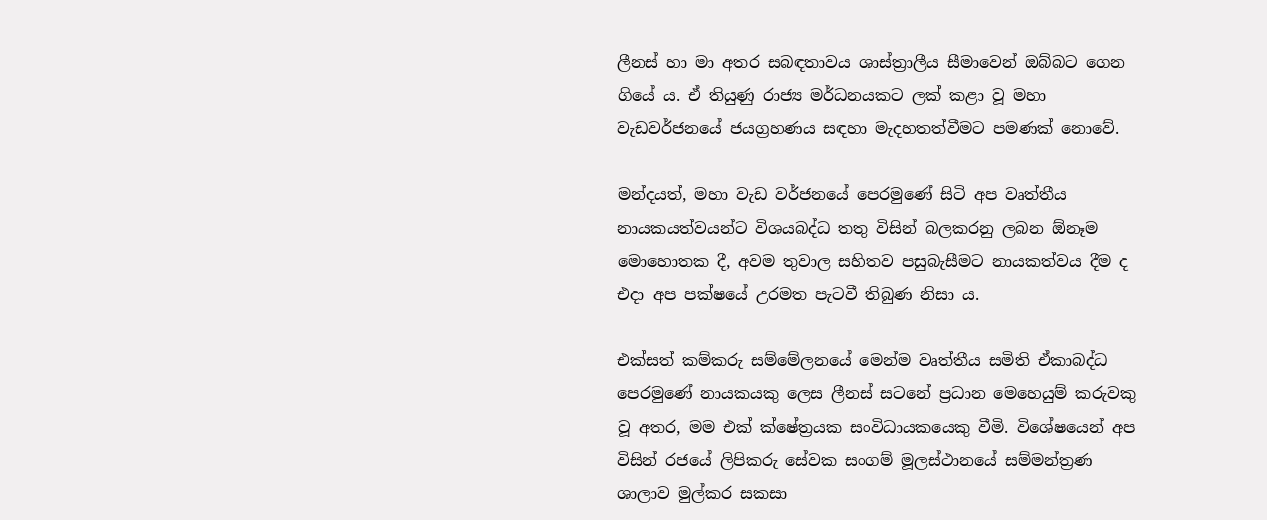ලීනස් හා මා අතර සබඳතාවය ශාස්ත්‍රාලීය සීමාවෙන් ඔබ්බට ගෙන ගියේ ය. ඒ තියුණු රාජ්‍ය මර්ධනයකට ලක් කළා වූ මහා වැඩවර්ජනයේ ජයග්‍රහණය සඳහා මැදහතත්වීමට පමණක් නොවේ.

මන්දයත්, මහා වැඩ වර්ජනයේ පෙරමුණේ සිටි අප වෘත්තීය නායකයත්වයන්ට විශයබද්ධ තතු විසින් බලකරනු ලබන ඕනෑම මොහොතක දී, අවම තුවාල සහිතව පසුබැසීමට නායකත්වය දීම ද එදා අප පක්ෂයේ උරමත පැටවී තිබුණ නිසා ය.

එක්සත් කම්කරු සම්මේලනයේ මෙන්ම වෘත්තීය සමිති ඒකාබද්ධ පෙරමුණේ නායකයකු ලෙස ලීනස් සටනේ ප්‍රධාන මෙහෙයුම් කරුවකු වූ අතර, මම එක් ක්ෂේත්‍රයක සංවිධායකයෙකු වීමි. විශේෂයෙන් අප විසින් රජයේ ලිපිකරු සේවක සංගම් මූලස්ථානයේ සම්මන්ත්‍රණ ශාලාව මුල්කර සකසා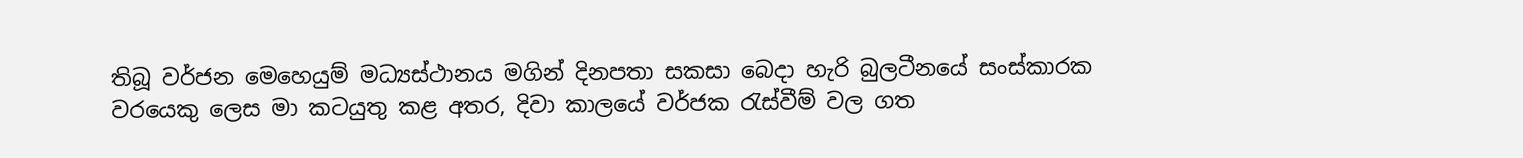තිබූ වර්ජන මෙහෙයුම් මධ්‍යස්ථානය මගින් දිනපතා සකසා බෙදා හැරි බුලටීනයේ සංස්කාරක වරයෙකු ලෙස මා කටයුතු කළ අතර, දිවා කාලයේ වර්ජක රැස්වීම් වල ගත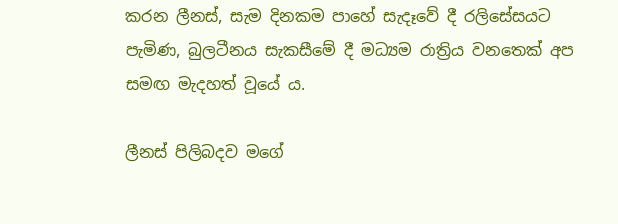කරන ලීනස්, සැම දිනකම පාහේ සැදෑවේ දී රලිසේසයට පැමිණ, බුලටීනය සැකසීමේ දී මධ්‍යම රාත්‍රිය වනතෙක් අප සමඟ මැදහත් වූයේ ය.

ලීනස් පිලිබදව මගේ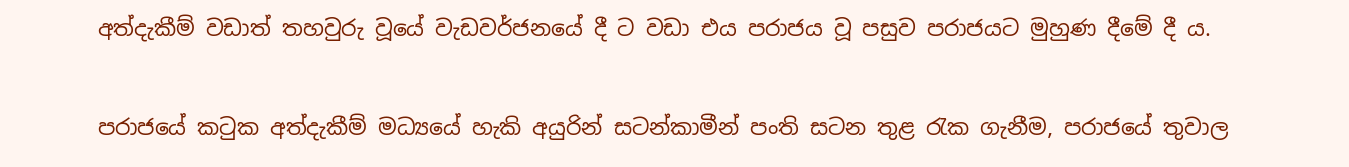අත්දැකීම් වඩාත් තහවුරු වූයේ වැඩවර්ජනයේ දී ට වඩා එය පරාජය වූ පසුව පරාජයට මුහුණ දීමේ දී ය.

පරාජයේ කටුක අත්දැකීම් මධ්‍යයේ හැකි අයුරින් සටන්කාමීන් පංති සටන තුළ රැක ගැනීම, පරාජයේ තුවාල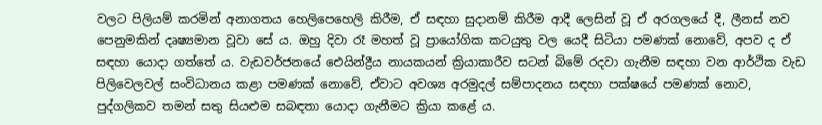වලට පිලියම් කරමින් අනාගතය හෙලිපෙහෙලි කිරීම, ඒ සඳහා සුදානම් කිරීම ආදී ලෙසින් වූ ඒ අරගලයේ දී, ලීනස් නව පෙනුමකින් දෘෂ්‍යමාන වූවා සේ ය. ඔහු දිවා රෑ මහත් වූ ප්‍රායෝගික කටයුතු වල යෙදී සිටියා පමණක් නොවේ, අපව ද ඒ සඳහා යොදා ගත්තේ ය. වැඩවර්ජනයේ ඓයින්ද්‍රීය නායකයන් ක්‍රියාකාරීව සටන් බිමේ රදවා ගැනීම සඳහා වන ආර්ථික වැඩ පිලිවෙලවල් සංවිධානය කළා පමණක් නොවේ, ඒවාට අවශ්‍ය අරමුදල් සම්පාදනය සඳහා පක්ෂයේ පමණක් නොව, පුද්ගලිකව තමන් සතු සියළුම සබඳතා යොදා ගැනීමට ක්‍රියා කළේ ය.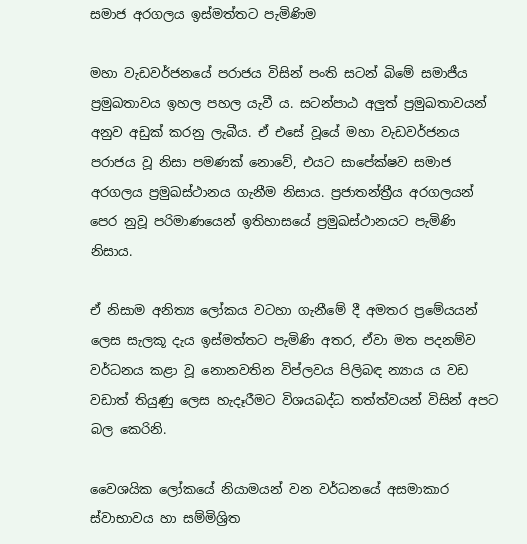සමාජ අරගලය ඉස්මත්තට පැමිණිම

මහා වැඩවර්ජනයේ පරාජය විසින් පංති සටන් බිමේ සමාජීය ප්‍රමුඛතාවය ඉහල පහල යැවී ය. සටන්පාඨ අලුත් ප්‍රමුඛතාවයන් අනුව අඩුක් කරනු ලැබීය. ඒ එසේ වූයේ මහා වැඩවර්ජනය පරාජය වූ නිසා පමණක් නොවේ, එයට සාපේක්ෂව සමාජ අරගලය ප්‍රමුඛස්ථානය ගැනීම නිසාය. ප්‍රජාතන්ත්‍රීය අරගලයන් පෙර නුවූ පරිමාණයෙන් ඉතිහාසයේ ප්‍රමුඛස්ථානයට පැමිණි නිසාය.

ඒ නිසාම අනිත්‍ය ලෝකය වටහා ගැනීමේ දී අමතර ප්‍රමේයයන් ලෙස සැලකූ දැය ඉස්මත්තට පැමිණි අතර, ඒවා මත පදනම්ව වර්ධනය කළා වූ නොනවතින විප්ලවය පිලිබඳ න්‍යාය ය වඩ වඩාත් තියුණු ලෙස හැදෑරීමට විශයබද්ධ තත්ත්වයන් විසින් අපට බල කෙරිනි.

වෛශයික ලෝකයේ නියාමයන් වන වර්ධනයේ අසමාකාර ස්වාභාවය හා සම්මිශ්‍රිත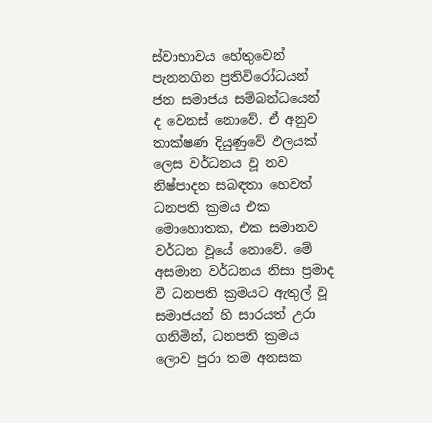ස්වාභාවය හේතුවෙන් පැනනගින ප්‍රතිවිරෝධයන් ජන සමාජය සම්බන්ධයෙන් ද වෙනස් නොවේ. ඒ අනුව තාක්ෂණ දියුණුවේ ඵලයක් ලෙස වර්ධනය වූ නව නිෂ්පාදන සබඳතා හෙවත් ධනපති ක්‍රමය එක මොහොතක, එක සමානව වර්ධන වූයේ නොවේ. මේ අසමාන වර්ධනය නිසා ප්‍රමාද වී ධනපති ක්‍රමයට ඇතුල් වූ සමාජයන් හි සාරයත් උරා ගනිමින්, ධනපති ක්‍රමය ලොව පුරා තම අනසක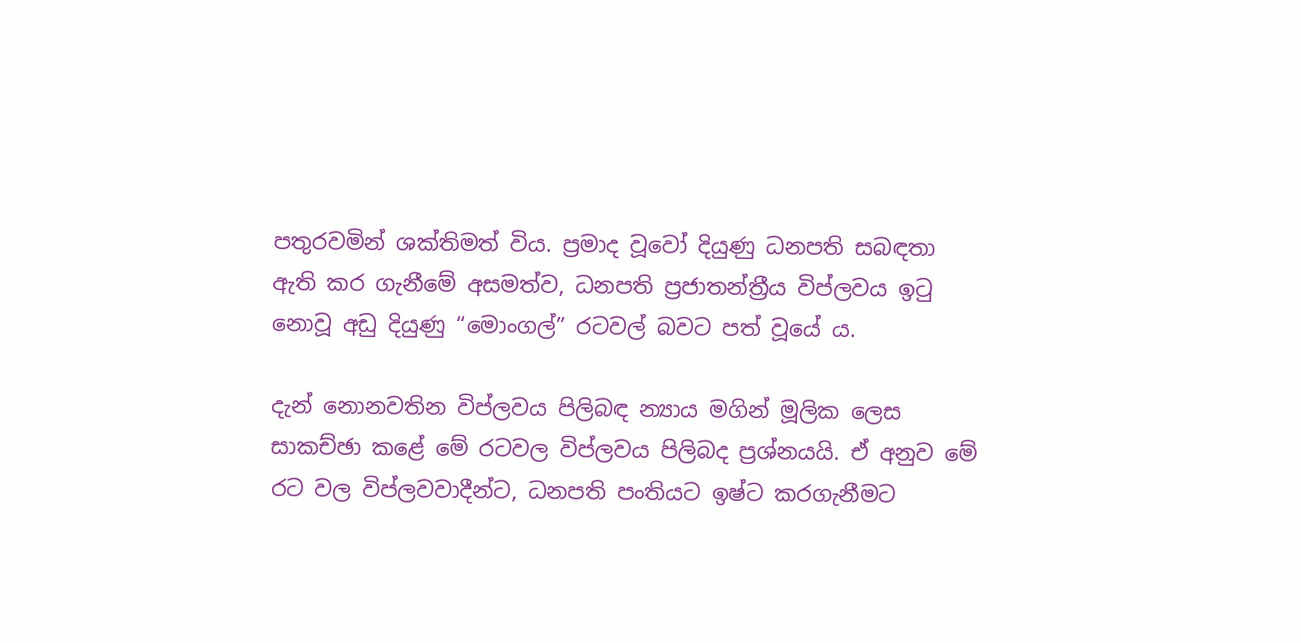පතුරවමින් ශක්තිමත් විය. ප්‍රමාද වූවෝ දියුණු ධනපති සබඳතා ඇති කර ගැනීමේ අසමත්ව, ධනපති ප්‍රජාතන්ත්‍රීය විප්ලවය ඉටු නොවූ අඩු දියුණු “මොංගල්” රටවල් බවට පත් වූයේ ය.

දැන් නොනවතින විප්ලවය පිලිබඳ න්‍යාය මගින් මූලික ‍ලෙස සාකච්ඡා කළේ මේ රටවල විප්ලවය පිලිබද ප්‍රශ්නයයි. ඒ අනුව මේ රට වල විප්ලවවාදීන්ට, ධනපති පංතියට ඉෂ්ට කරගැනීමට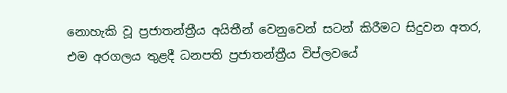නොහැකි වූ ප්‍රජාතන්ත්‍රීය අයිතීන් වෙනුවෙන් සටන් කිරීමට සිදුවන අතර, එම අරගලය තුළදී ධනපති ප්‍රජාතන්ත්‍රීය විප්ලවයේ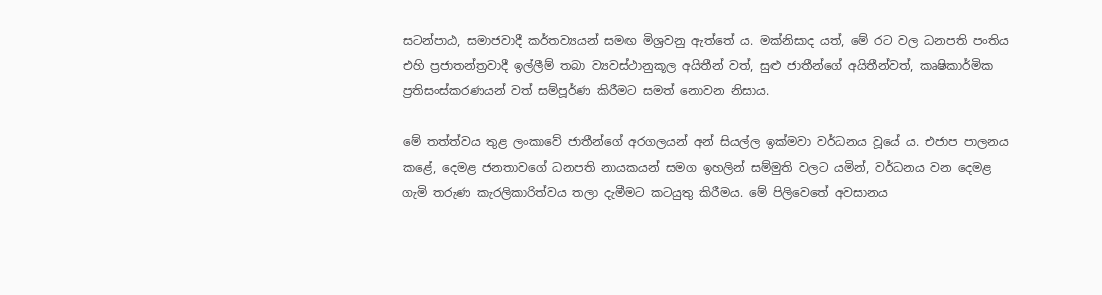සටන්පාඨ, සමාජවාදී කර්තව්‍යයන් සමඟ මිශ්‍රවනු ඇත්තේ ය. මක්නිසාද යත්, මේ රට වල ධනපති පංතිය එහි ප්‍රජාතන්ත්‍රවාදී ඉල්ලීම් තබා ව්‍යවස්ථානුකූල අයිතීන් වත්, සුළු ජාතීන්ගේ අයිතීන්වත්, කෘෂිකාර්මික ප්‍රතිසංස්කරණයන් වත් සම්පූර්ණ කිරීමට සමත් නොවන නිසාය.

මේ තත්ත්වය තුළ ලංකාවේ ජාතීන්ගේ අරගලයන් අන් සියල්ල ඉක්මවා වර්ධනය වූයේ ය. එජාප පාලනය කළේ, දෙමළ ජනතාවගේ ධනපති නායකයන් සමග ඉහලින් සම්මුති වලට යමින්, වර්ධනය වන දෙමළ ගැමි තරුණ කැරලිකාරිත්වය තලා දැමීමට කටයුතු කිරීමය. මේ පිලිවෙතේ අවසානය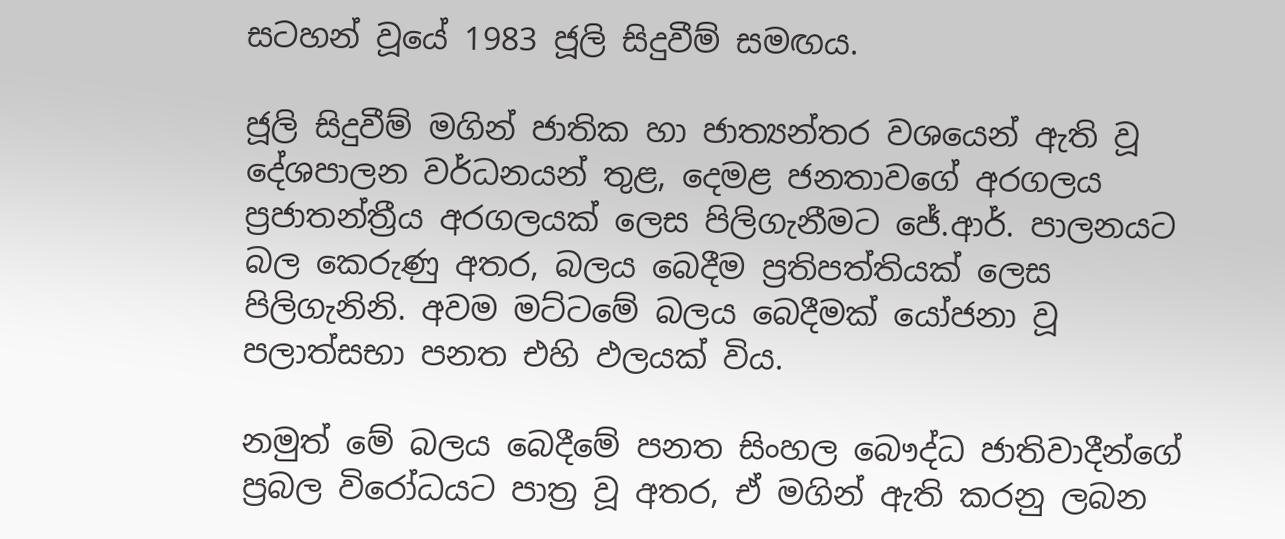සටහන් වූයේ 1983 ජූලි සිදුවීම් සමඟය.

ජූලි සිදුවීම් මගින් ජාතික හා ජාත්‍යන්තර වශයෙන් ඇති වූ දේශපාලන වර්ධනයන් තුළ, දෙමළ ජනතාවගේ අරගලය ප්‍රජාතන්ත්‍රීය අරගලයක් ලෙස පිලිගැනීමට ජේ.ආර්. පාලනයට බල කෙරුණු අතර, බලය බෙදීම ප්‍රතිපත්තියක් ලෙස පිලිගැනිනි. අවම මට්ටමේ බලය බෙදීමක් යෝජනා වූ පලාත්සභා පනත එහි ඵලයක් විය.

නමුත් මේ බලය බෙදීමේ පනත සිංහල බෞද්ධ ජාතිවාදීන්ගේ ප්‍රබල විරෝධයට පාත්‍ර වූ අතර, ඒ මගින් ඇති කරනු ලබන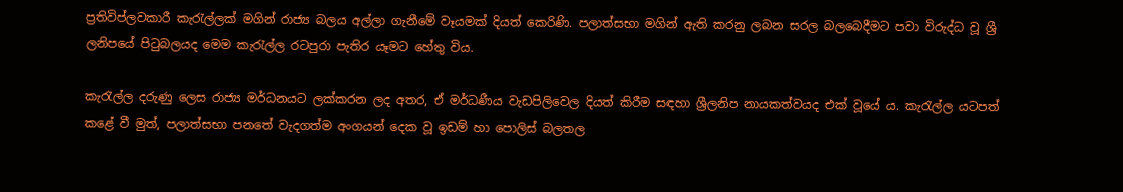ප්‍රතිවිප්ලවකාරී කැරැල්ලක් මගින් රාජ්‍ය බලය අල්ලා ගැනීමේ වෑයමක් දියත් කෙරිණි. පලාත්සභා මගින් ඇති කරනු ලබන සරල බලබෙදීමට පවා විරුද්ධ වූ ශ්‍රී ලනිපයේ පිටුබලයද මෙම කැරැල්ල රටපුරා පැතිර යෑමට හේතු විය.

කැරැල්ල දරුණු ලෙස රාජ්‍ය මර්ධනයට ලක්කරන ලද අතර, ඒ මර්ධණීය වැඩපිලිවෙල දියත් කිරීම සඳහා ශ්‍රීලනිප නායකත්වයද එක් වූයේ ය. කැරැල්ල යටපත් කළේ වී මුත්, පලාත්සභා පනතේ වැදගත්ම අංගයන් දෙක වූ ඉඩම් හා පොලිස් බලතල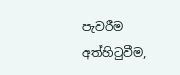පැවරීම අත්හිටුවීම,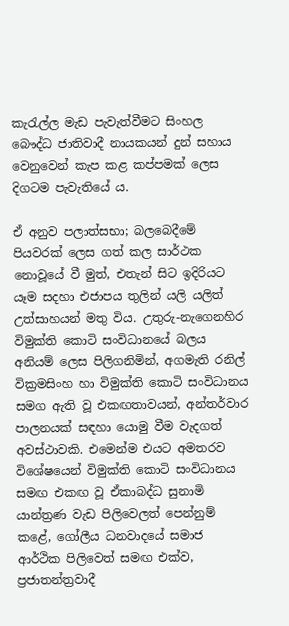කැරැල්ල මැඩ පැවැත්වීමට සිංහල බෞද්ධ ජාතිවාදී නායකයන් දුන් සහාය වෙනුවෙන් කැප කළ කප්පමක් ලෙස දිගටම පැවැතියේ ය.

ඒ අනුව පලාත්සභා; බලබෙදීමේ පියවරක් ලෙස ගත් කල සාර්ථක නොවූයේ වී මුත්, එතැන් සිට ඉදිරියට යෑම සදහා එජාපය තුලින් යලි යලිත් උත්සාහයන් මතු විය. උතුරු-නැගෙනහිර විමුක්ති කොටි සංවිධානයේ බලය අනියම් ලෙස පිලිගනිමින්, අගමැති රනිල් වික්‍රමසිංහ හා විමුක්ති කොටි සංවිධානය සමග ඇති වූ එකඟතාවයන්, අන්තර්වාර පාලනයක් සඳහා යොමු වීම වැදගත් අවස්ථාවකි. එමෙන්ම එයට අමතරව විශේෂයෙන් විමුක්ති කොටි සංවිධානය සමඟ එකඟ වූ ඒකාබද්ධ සුනාමි යාන්ත්‍රණ වැඩ පිලිවෙලත් පෙන්නුම් කළේ, ගෝලීය ධනවාදයේ සමාජ ආර්ථික පිලිවෙත් සමඟ එක්ව, ප්‍රජාතන්ත්‍රවාදී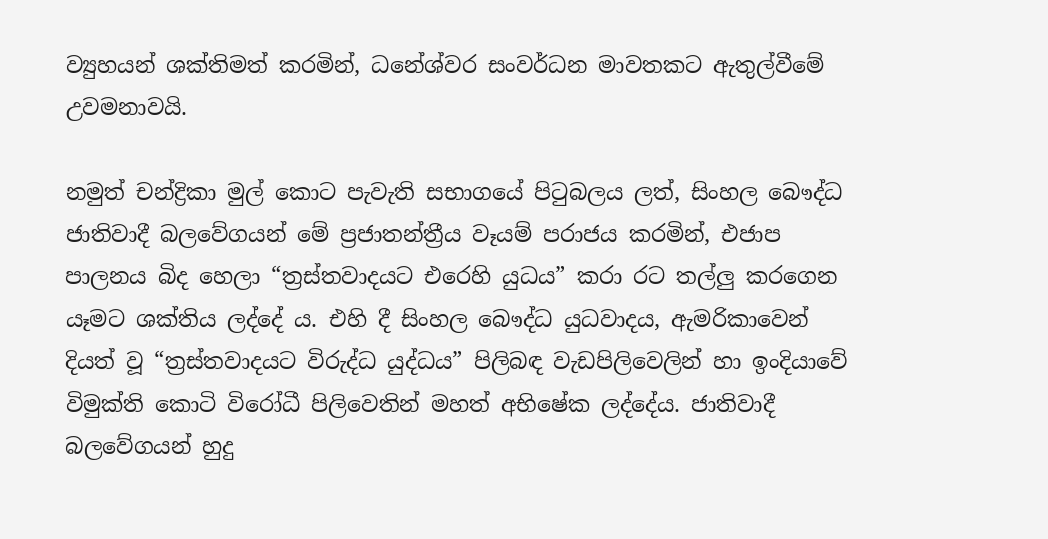ව්‍යුහයන් ශක්තිමත් කරමින්, ධනේශ්වර සංවර්ධන මාවතකට ඇතුල්වීමේ උවමනාවයි.

නමුත් චන්ද්‍රිකා මුල් කොට පැවැති සභාගයේ පිටුබලය ලත්, සිංහල බෞද්ධ ජාතිවාදී බලවේගයන් මේ ප්‍රජාතන්ත්‍රීය වෑයම් පරාජය කරමින්, එජාප පාලනය බිද හෙලා “ත්‍රස්තවාදයට එරෙහි යුධය” කරා රට තල්ලු කරගෙන යෑමට ශක්තිය ලද්දේ ය. එහි දී සිංහල බෞද්ධ යුධවාදය, ඇමරිකාවෙන් දියත් වූ “ත්‍රස්තවාදයට විරුද්ධ යුද්ධය” පිලිබඳ වැඩපිලිවෙලින් හා ඉංදියාවේ විමුක්ති කොටි විරෝධී පිලිවෙතින් මහත් අභිෂේක ලද්දේය. ජාතිවාදී බලවේගයන් හුදු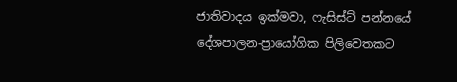ජාතිවාදය ඉක්මවා, ෆැසිස්ට් පන්නයේ දේශපාලන-ප්‍රායෝගික පිලිවෙතකට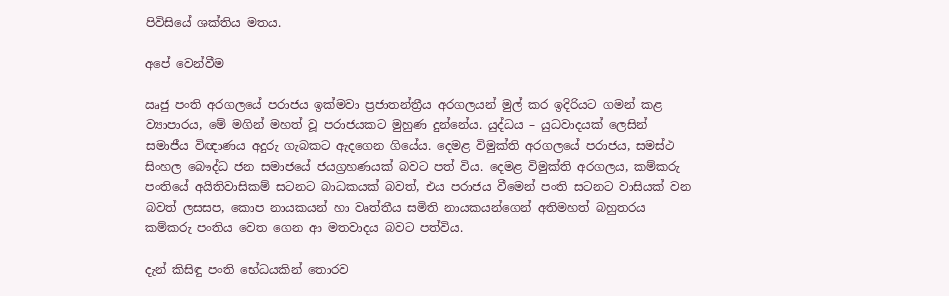පිවිසියේ ශක්තිය මතය.

අපේ වෙන්වීම

ඍජු පංති අරගලයේ පරාජය ඉක්මවා ප්‍රජාතන්ත්‍රීය අරගලයන් මුල් කර ඉදිරියට ගමන් කළ ව්‍යාපාරය, මේ මගින් මහත් වූ පරාජයකට මුහුණ දුන්නේය. යුද්ධය – යුධවාදයක් ලෙසින් සමාජීය විඥාණය අදුරු ගැබකට ඇදගෙන ගියේය. දෙමළ විමුක්ති අරගලයේ පරාජය, සමස්ථ සිංහල බෞද්ධ ජන සමාජයේ ජයග්‍රහණයක් බවට පත් විය. දෙමළ විමුක්ති අරගලය, කම්කරු පංතියේ අයිතිවාසිකම් සටනට බාධකයක් බවත්, එය පරාජය වීමෙන් පංති සටනට වාසියක් වන බවත් ලසසප, කොප නායකයන් හා වෘත්තීය සමිති නායකයන්ගෙන් අතිමහත් බහුතරය කම්කරු පංතිය වෙත ගෙන ආ මතවාදය බවට පත්විය.

දැන් කිසිඳු පංති භේධයකින් තොරව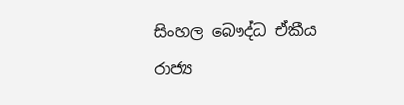සිංහල බෞද්ධ ඒකීය රාජ්‍ය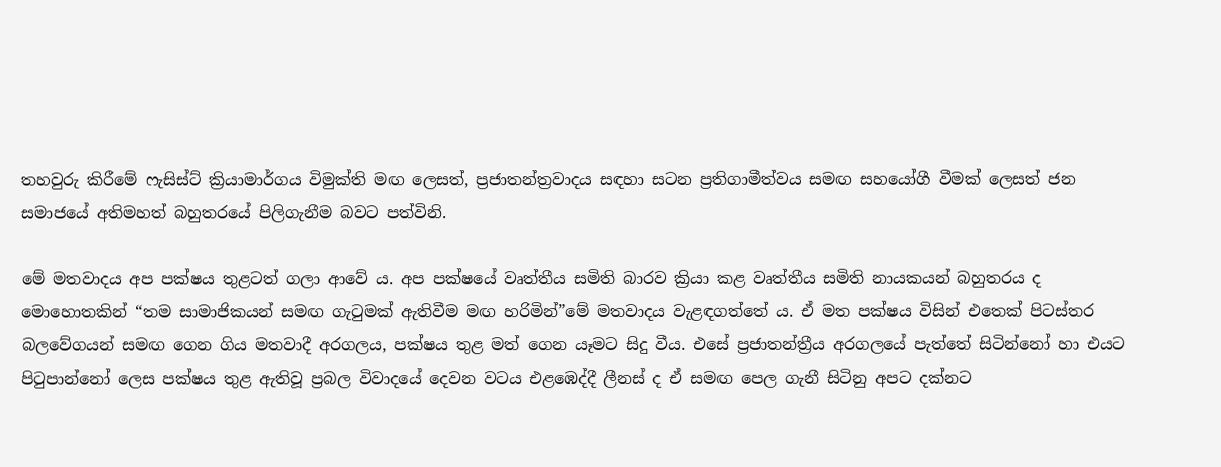තහවුරු කිරීමේ ෆැසිස්ට් ක්‍රියාමාර්ගය විමුක්ති මඟ ලෙසත්, ප්‍රජාතන්ත්‍රවාදය සඳහා සටන ප්‍රතිගාමීත්වය සමඟ සහයෝගී වීමක් ලෙසත් ජන සමාජයේ අතිමහත් බහුතරයේ පිලිගැනීම බවට පත්විනි.

මේ මතවාදය අප පක්ෂය තුළටත් ගලා ආවේ ය. අප පක්ෂයේ වෘත්තීය සමිති බාරව ක්‍රියා කළ වෘත්තීය සමිති නායකයන් බහුතරය ද මොහොතකින් “තම සාමාජිකයන් සමඟ ගැටුමක් ඇතිවීම මඟ හරිමින්”මේ මතවාදය වැළඳගත්තේ ය. ඒ මත පක්ෂය විසින් එතෙක් පිටස්තර බලවේගයන් සමඟ ගෙන ගිය මතවාදී අරගලය, පක්ෂය තුළ මත් ගෙන යෑමට සිදු වීය. එසේ ප්‍රජාතන්ත්‍රීය අරගලයේ පැත්තේ සිටින්නෝ හා එයට පිටුපාන්නෝ ලෙස පක්ෂය තුළ ඇතිවූ ප්‍රබල විවාදයේ දෙවන වටය එළඹෙද්දී ලීනස් ද ඒ සමඟ පෙල ගැනී සිටිනු අපට දක්නට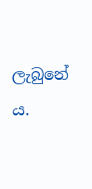ලැබුනේ ය.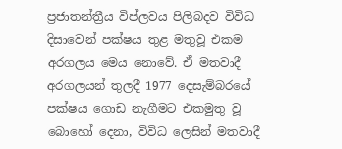ප්‍රජාතන්ත්‍රීය විප්ලවය පිලිබදව විවිධ දිසාවෙන් පක්ෂය තුළ මතුවූ එකම අරගලය මෙය නොවේ. ඒ මතවාදී අරගලයන් තුලදී 1977 දෙසැම්බරයේ පක්ෂය ගොඩ නැගීමට එකමුතු වූ බොහෝ දෙනා, විවිධ ලෙසින් මතවාදී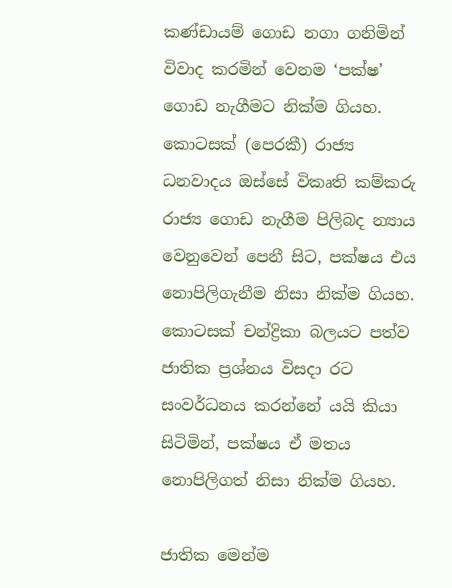කණ්ඩායම් ගොඩ නගා ගනිමින් විවාද කරමින් වෙනම ‘පක්ෂ’ ගොඩ නැගීමට නික්ම ගියහ. කොටසක් (පෙරකී) රාජ්‍ය ධනවාදය ඔස්සේ විකෘති කම්කරු රාජ්‍ය ගොඩ නැගීම පිලිබද න්‍යාය වෙනුවෙන් පෙනී සිට, පක්ෂය එය නොපිලිගැනීම නිසා නික්ම ගියහ. කොටසක් චන්ද්‍රිකා බලයට පත්ව ජාතික ප්‍රශ්නය විසදා රට සංවර්ධනය කරන්නේ යයි කියා සිටිමින්, පක්ෂය ඒ මතය නොපිලිගත් නිසා නික්ම ගියහ.

ජාතික මෙන්ම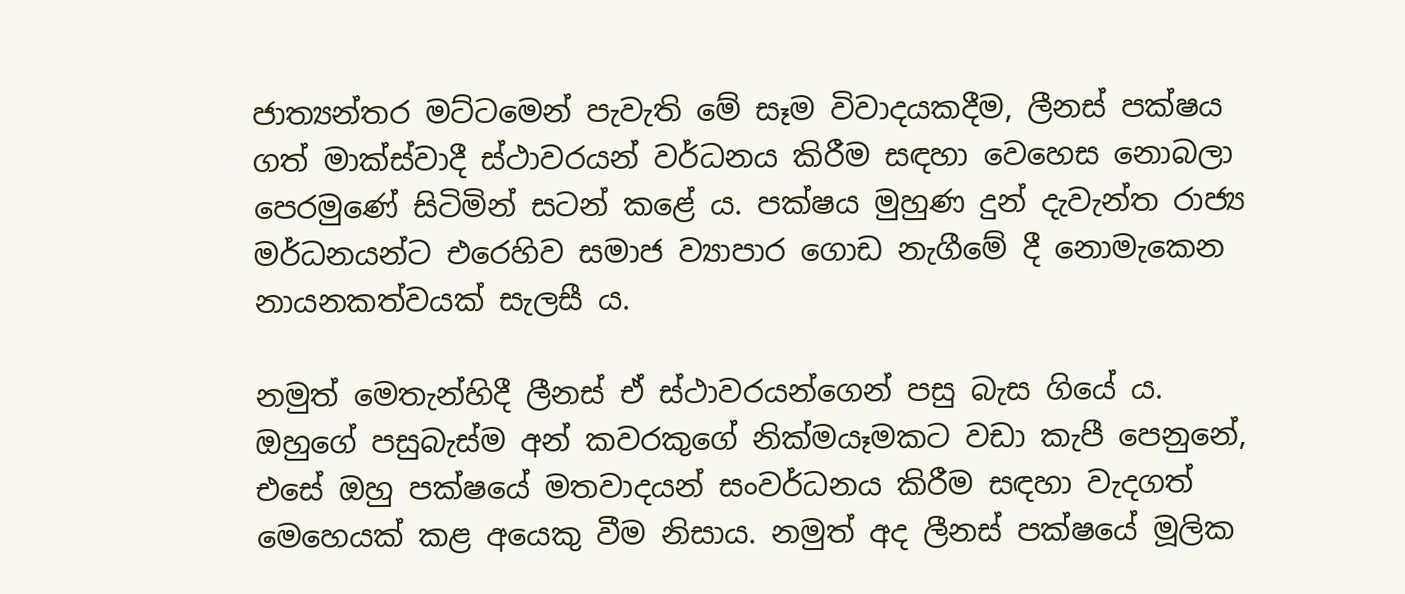ජාත්‍යන්තර මට්ටමෙන් පැවැති මේ සෑම විවාදයකදීම, ලීනස් පක්ෂය ගත් මාක්ස්වාදී ස්ථාවරයන් වර්ධනය කිරීම සඳහා වෙහෙස නොබලා පෙරමුණේ සිටිමින් සටන් කළේ ය. පක්ෂය මුහුණ දුන් දැවැන්ත රාජ්‍ය මර්ධනයන්ට එරෙහිව සමාජ ව්‍යාපාර ගොඩ නැගීමේ දී නොමැකෙන නායනකත්වයක් සැලසී ය.

නමුත් මෙතැන්හිදී ලීනස් ඒ ස්ථාවරයන්ගෙන් පසු බැස ගියේ ය. ඔහුගේ පසුබැස්ම අන් කවරකුගේ නික්මයෑමකට වඩා කැපී පෙනුනේ, එසේ ඔහු පක්ෂයේ මතවාදයන් සංවර්ධනය කිරීම සඳහා වැදගත් මෙහෙයක් කළ අයෙකු වීම නිසාය. නමුත් අද ලීනස් පක්ෂයේ මූලික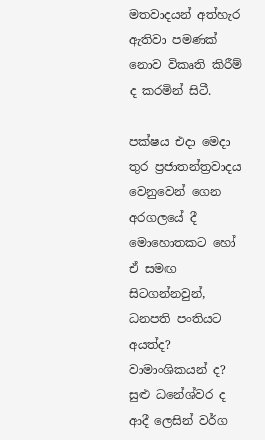මතවාදයන් අත්හැර ඇතිවා පමණක් නොව විකෘති කිරීම් ද කරමින් සිටී.

පක්ෂය එදා මෙදා තුර ප්‍රජාතන්ත්‍රවාදය වෙනුවෙන් ගෙන අරගලයේ දී මොහොතකට හෝ ඒ සමඟ සිටගන්නවුන්, ධනපති පංතියට අයත්ද? වාමාංශිකයන් ද? සුළු ධනේශ්වර ද ආදී ලෙසින් වර්ග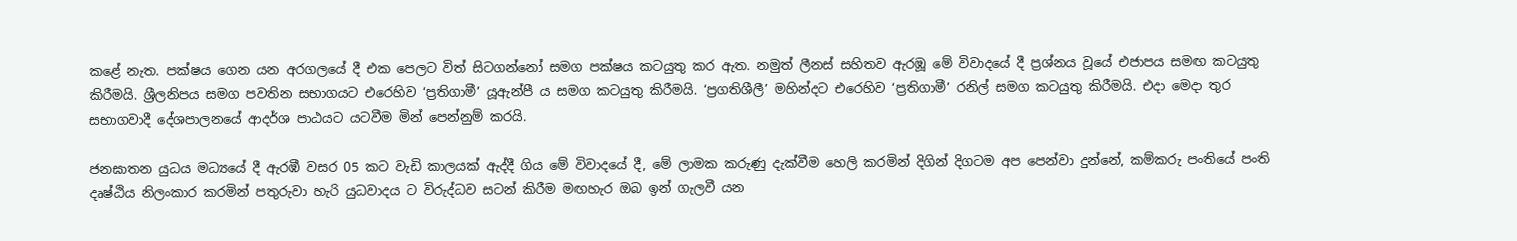කළේ නැත. පක්ෂය ගෙන යන අරගලයේ දී එක පෙලට විත් සිටගන්නෝ සමග පක්ෂය කටයුතු කර ඇත. නමුත් ලීනස් සහිතව ඇරඹූ මේ විවාදයේ දී ප්‍රශ්නය වූයේ එජාපය සමඟ කටයුතු කිරීමයි. ශ්‍රීලනිපය සමග පවතින සභාගයට එරෙහිව ‘ප්‍රතිගාමී’ යූඇන්පී ය සමග කටයුතු කිරීමයි. ‘ප්‍රගතිශීලී’ මහින්දට එරෙහිව ‘ප්‍රතිගාමී’ රනිල් සමග කටයුතු කිරීමයි. එදා මෙදා තුර සභාගවාදී දේශපාලනයේ ආදර්ශ පාඨයට යටවීම මින් පෙන්නුම් කරයි.

ජනඝාතන යුධය මධ්‍යයේ දී ඇරඹී වසර 05 කට වැඩි කාලයක් ඇද්දී ගිය මේ විවාදයේ දී, මේ ලාමක කරුණු දැක්වීම හෙලි කරමින් දිගින් දිගටම අප පෙන්වා දුන්නේ, කම්කරු පංතියේ පංති දෘෂ්ඨිය නිලංකාර කරමින් පතුරුවා හැරි යුධවාදය ට විරුද්ධව සටන් කිරීම මඟහැර ඔබ ඉන් ගැලවී යන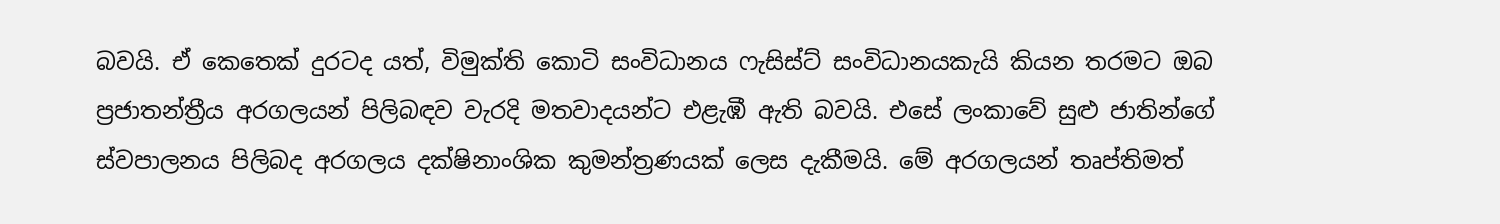බවයි. ඒ කෙතෙක් දුරටද යත්, විමුක්ති කොටි සංවිධානය ෆැසිස්ට් සංවිධානයකැයි කියන තරමට ඔබ ප්‍රජාතන්ත්‍රීය අරගලයන් පිලිබඳව වැරදි මතවාදයන්ට එළැඹී ඇති බවයි. එසේ ලංකාවේ සුළු ජාතින්ගේ ස්වපාලනය පිලිබද අරගලය දක්ෂිනාංශික කුමන්ත්‍රණයක් ලෙස දැකීමයි. මේ අරගලයන් තෘප්තිමත්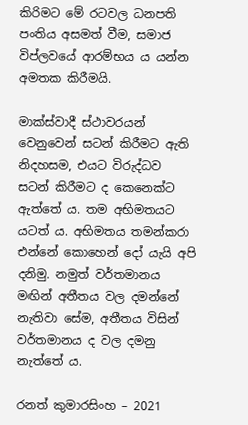කිරිමට මේ රටවල ධනපති පංතිය අසමත් වීම, සමාජ විප්ලවයේ ආරම්භය ය යන්න අමතක කිරීමයි.

මාක්ස්වාදී ස්ථාවරයන් වෙනුවෙන් සටන් කිරීමට ඇති නිදහසම, එයට විරුද්ධව සටන් කිරීමට ද කෙනෙක්ට ඇත්තේ ය. තම අභිමතයට යටත් ය. අභිමතය තමන්කරා එන්නේ කොහෙන් දෝ යැයි අපි දනිමු. නමුත් වර්තමානය මඟින් අතීතය වල දමන්නේ නැතිවා සේම, අතීතය විසින් වර්තමානය ද වල දමනු නැත්තේ ය.

රනත් කුමාරසිංහ – 2021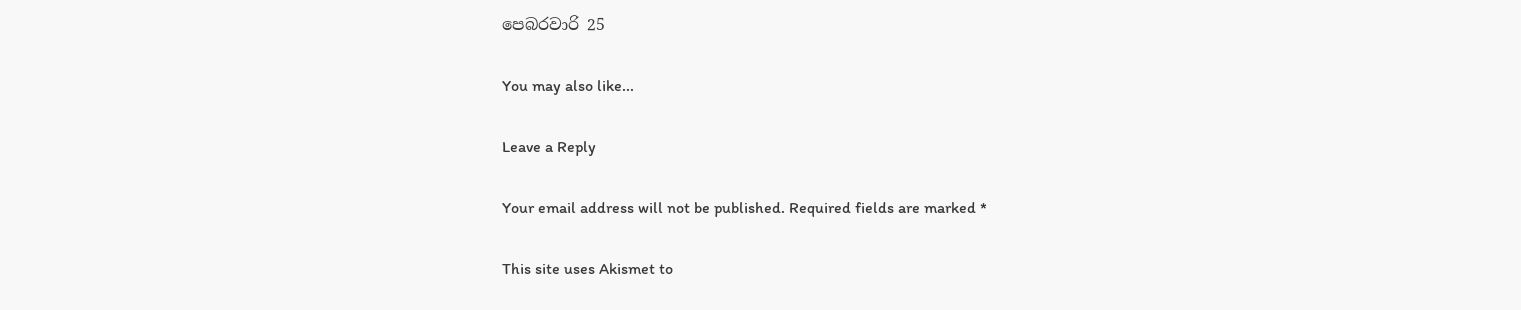පෙබරවාරි 25

You may also like...

Leave a Reply

Your email address will not be published. Required fields are marked *

This site uses Akismet to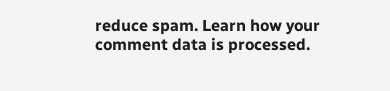reduce spam. Learn how your comment data is processed.